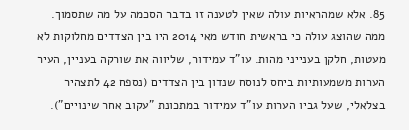85. אלא שמהראיות עולה שאין לטענה זו בדבר הסכמה על מה שתסמוך.
ממה שהוצג עולה כי בראשית חודש מאי 2014 היו בין הצדדים מחלוקות לא מעטות, חלקן בענייני מהות. עו"ד עמידור, שליווה את שורקה בעניין, העיר הערות משמעותיות ביחס לנוסח שנדון בין הצדדים (נספח 42 לתצהיר בצלאלי, שעל גביו הערות עו"ד עמידור במתכונת "עקוב אחר שינויים").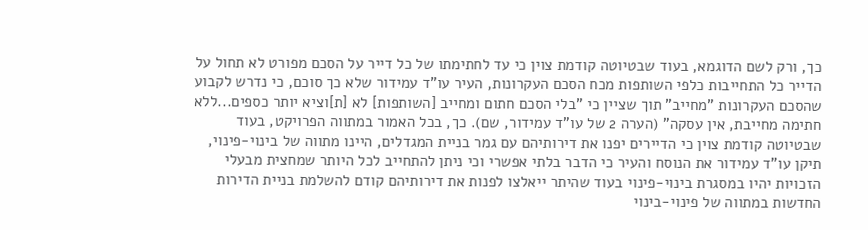כך, ורק לשם הדוגמא, בעוד שבטיוטה קודמת צוין כי עד לחתימתו של כל דייר על הסכם מפורט לא תחול על הדייר כל התחייבות כלפי השותפות מכח הסכם העקרונות, העיר עו"ד עמידור שלא כך סוכם, כי נדרש לקבוע שהסכם העקרונות "מחייב" תוך שציין כי "בלי הסכם חתום ומחייב [השותפות] לא [ת]וציא יותר כספים...ללא חתימה מחייבת, אין עסקה" (הערה 2 של עו"ד עמידור, שם). כך, בכל האמור במתווה הפרויקט, בעוד שבטיוטה קודמת צוין כי הדיירים יפנו את דירותיהם עם גמר בניית המגדלים, היינו מתווה של בינוי-פינוי, תיקן עו"ד עמידור את הנוסח והעיר כי הדבר בלתי אפשרי וכי ניתן להתחייב לכל היותר שמחצית מבעלי הזכויות יהיו במסגרת בינוי-פינוי בעוד שהיתר ייאלצו לפנות את דירותיהם קודם להשלמת בניית הדירות החדשות במתווה של פינוי-בינוי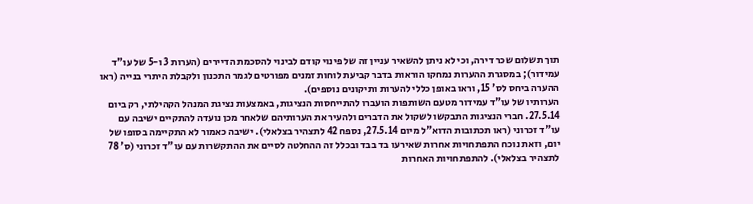תוך תשלום שכר דירה, וכי לא ניתן להשאיר עניין זה של פינוי קודם לבינוי להסכמת הדיירים (הערות 3 ו-5 של עו"ד עמידור); במסגרת ההערות נמחקו הוראות בדבר קביעת לוחות זמנים מפורטים לגמר התכנון ולקבלת היתרי בנייה (ראו ההערה ביחס לס' 15, וראו באופן כללי להערות ותיקונים נוספים).
הערותיו של עו"ד עמידור מטעם השותפות הועברו להתייחסות הנציגות, באמצעות נציגת המנהל הקהילתי, רק ביום 27.5.14. חברי הנציגות התבקשו לשקול את הדברים ולהעיר את הערותיהם שלאחר מכן נועדה להתקיים ישיבה עם עו"ד זכרוני (ראו תכתובות הדוא"ל מיום 27.5.14, נספח 42 לתצהיר בצלאלי). ישיבה כאמור לא התקיימה בסופו של יום, וזאת נוכח התפתחויות אחרות שאירעו בד בבד ובכלל זה ההחלטה לסיים את ההתקשרות עם עו"ד זכרוני (ס' 78 לתצהיר בצלאלי). להתפתחויות האחרות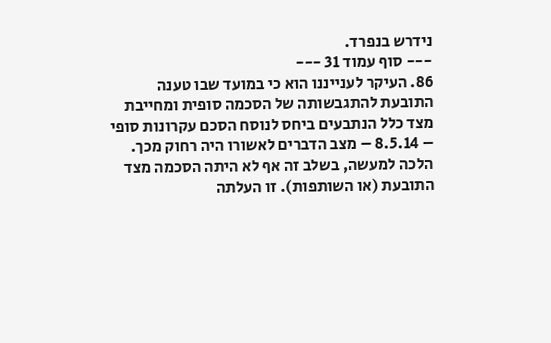נידרש בנפרד.
--- סוף עמוד 31 ---
86. העיקר לענייננו הוא כי במועד שבו טענה התובעת להתגבשותה של הסכמה סופית ומחייבת מצד כלל הנתבעים ביחס לנוסח הסכם עקרונות סופי – 8.5.14 – מצב הדברים לאשורו היה רחוק מכך. הלכה למעשה, בשלב זה אף לא היתה הסכמה מצד התובעת (או השותפות). זו העלתה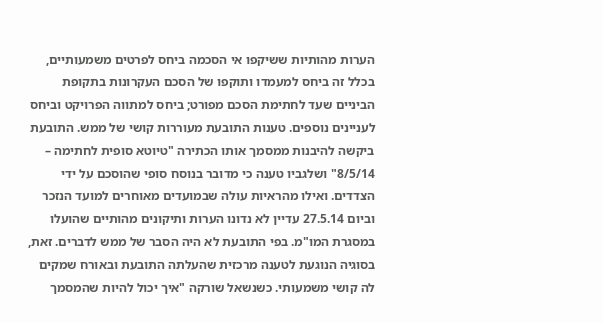הערות מהותיות ששיקפו אי הסכמה ביחס לפרטים משמעותיים, בכלל זה ביחס למעמדו ותוקפו של הסכם העקרונות בתקופת הביניים שעד לחתימת הסכם מפורט; ביחס למתווה הפרויקט וביחס לעניינים נוספים. טענות התובעת מעוררות קושי של ממש. התובעת ביקשה להיבנות ממסמך אותו הכתירה "טיוטא סופית לחתימה – 8/5/14" ושלגביו טענה כי מדובר בנוסח סופי שהוסכם על ידי הצדדים. ואילו מהראיות עולה שבמועדים מאוחרים למועד הנזכר וביום 27.5.14 עדיין לא נדונו הערות ותיקונים מהותיים שהועלו במסגרת המו"מ. בפי התובעת לא היה הסבר של ממש לדברים. זאת, בסוגיה הנוגעת לטענה מרכזית שהעלתה התובעת ובאורח שמקים לה קושי משמעותי. כשנשאל שורקה "איך יכול להיות שהמסמך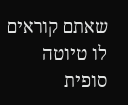שאתם קוראים לו טיוטה סופית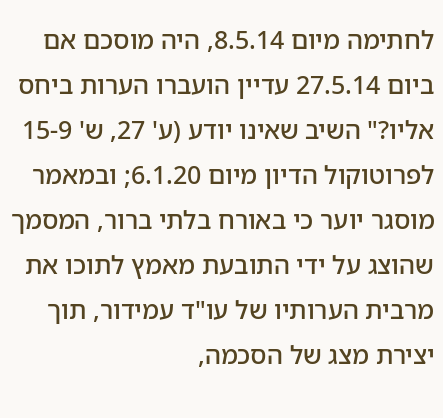לחתימה מיום 8.5.14, היה מוסכם אם ביום 27.5.14 עדיין הועברו הערות ביחס אליו?" השיב שאינו יודע (ע' 27, ש' 15-9 לפרוטוקול הדיון מיום 6.1.20; ובמאמר מוסגר יוער כי באורח בלתי ברור, המסמך שהוצג על ידי התובעת מאמץ לתוכו את מרבית הערותיו של עו"ד עמידור, תוך יצירת מצג של הסכמה,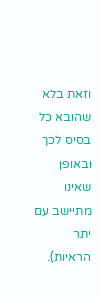וזאת בלא שהובא כל בסיס לכך ובאופן שאינו מתיישב עם יתר הראיות).